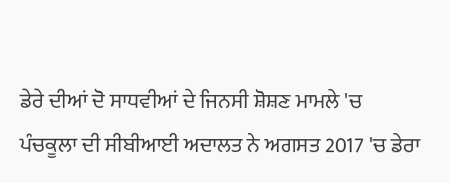ਡੇਰੇ ਦੀਆਂ ਦੋ ਸਾਧਵੀਆਂ ਦੇ ਜਿਨਸੀ ਸ਼ੋਸ਼ਣ ਮਾਮਲੇ 'ਚ ਪੰਚਕੂਲਾ ਦੀ ਸੀਬੀਆਈ ਅਦਾਲਤ ਨੇ ਅਗਸਤ 2017 'ਚ ਡੇਰਾ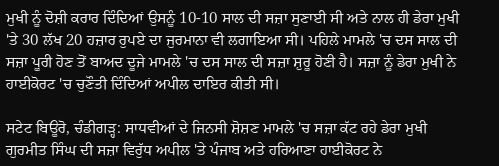ਮੁਖੀ ਨੂੰ ਦੋਸ਼ੀ ਕਰਾਰ ਦਿੰਦਿਆਂ ਉਸਨੂੰ 10-10 ਸਾਲ ਦੀ ਸਜ਼ਾ ਸੁਣਾਈ ਸੀ ਅਤੇ ਨਾਲ ਹੀ ਡੇਰਾ ਮੁਖੀ 'ਤੇ 30 ਲੱਖ 20 ਹਜ਼ਾਰ ਰੁਪਏ ਦਾ ਜੁਰਮਾਨਾ ਵੀ ਲਗਾਇਆ ਸੀ। ਪਹਿਲੇ ਮਾਮਲੇ 'ਚ ਦਸ ਸਾਲ ਦੀ ਸਜ਼ਾ ਪੂਰੀ ਹੋਣ ਤੋਂ ਬਾਅਦ ਦੂਜੇ ਮਾਮਲੇ 'ਚ ਦਸ ਸਾਲ ਦੀ ਸਜ਼ਾ ਸ਼ੁਰੂ ਹੋਣੀ ਹੈ। ਸਜ਼ਾ ਨੂੰ ਡੇਰਾ ਮੁਖੀ ਨੇ ਹਾਈਕੋਰਟ 'ਚ ਚੁਣੌਤੀ ਦਿੰਦਿਆਂ ਅਪੀਲ ਦਾਇਰ ਕੀਤੀ ਸੀ।

ਸਟੇਟ ਬਿਊਰੋ, ਚੰਡੀਗੜ੍ਹ: ਸਾਧਵੀਆਂ ਦੇ ਜਿਨਸੀ ਸ਼ੋਸ਼ਣ ਮਾਮਲੇ 'ਚ ਸਜ਼ਾ ਕੱਟ ਰਹੇ ਡੇਰਾ ਮੁਖੀ ਗੁਰਮੀਤ ਸਿੰਘ ਦੀ ਸਜ਼ਾ ਵਿਰੁੱਧ ਅਪੀਲ 'ਤੇ ਪੰਜਾਬ ਅਤੇ ਹਰਿਆਣਾ ਹਾਈਕੋਰਟ ਨੇ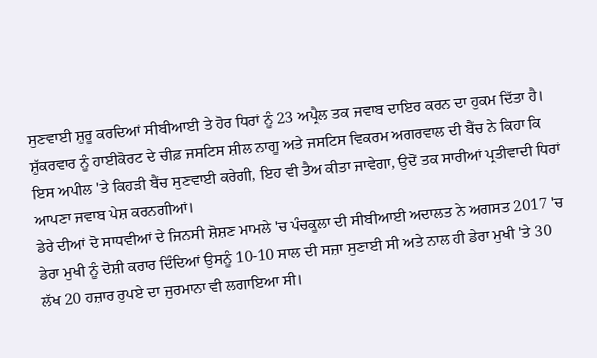ਸੁਣਵਾਈ ਸ਼ੁਰੂ ਕਰਦਿਆਂ ਸੀਬੀਆਈ ਤੇ ਹੋਰ ਧਿਰਾਂ ਨੂੰ 23 ਅਪ੍ਰੈਲ ਤਕ ਜਵਾਬ ਦਾਇਰ ਕਰਨ ਦਾ ਹੁਕਮ ਦਿੱਤਾ ਹੈ।
ਸ਼ੁੱਕਰਵਾਰ ਨੂੰ ਹਾਈਕੋਰਟ ਦੇ ਚੀਫ਼ ਜਸਟਿਸ ਸ਼ੀਲ ਨਾਗੂ ਅਤੇ ਜਸਟਿਸ ਵਿਕਰਮ ਅਗਰਵਾਲ ਦੀ ਬੈਂਚ ਨੇ ਕਿਹਾ ਕਿ ਇਸ ਅਪੀਲ 'ਤੇ ਕਿਹੜੀ ਬੈਂਚ ਸੁਣਵਾਈ ਕਰੇਗੀ, ਇਹ ਵੀ ਤੈਅ ਕੀਤਾ ਜਾਵੇਗਾ, ਉਦੋਂ ਤਕ ਸਾਰੀਆਂ ਪ੍ਰਤੀਵਾਦੀ ਧਿਰਾਂ ਆਪਣਾ ਜਵਾਬ ਪੇਸ਼ ਕਰਨਗੀਆਂ।
ਡੇਰੇ ਦੀਆਂ ਦੋ ਸਾਧਵੀਆਂ ਦੇ ਜਿਨਸੀ ਸ਼ੋਸ਼ਣ ਮਾਮਲੇ 'ਚ ਪੰਚਕੂਲਾ ਦੀ ਸੀਬੀਆਈ ਅਦਾਲਤ ਨੇ ਅਗਸਤ 2017 'ਚ ਡੇਰਾ ਮੁਖੀ ਨੂੰ ਦੋਸ਼ੀ ਕਰਾਰ ਦਿੰਦਿਆਂ ਉਸਨੂੰ 10-10 ਸਾਲ ਦੀ ਸਜ਼ਾ ਸੁਣਾਈ ਸੀ ਅਤੇ ਨਾਲ ਹੀ ਡੇਰਾ ਮੁਖੀ 'ਤੇ 30 ਲੱਖ 20 ਹਜ਼ਾਰ ਰੁਪਏ ਦਾ ਜੁਰਮਾਨਾ ਵੀ ਲਗਾਇਆ ਸੀ।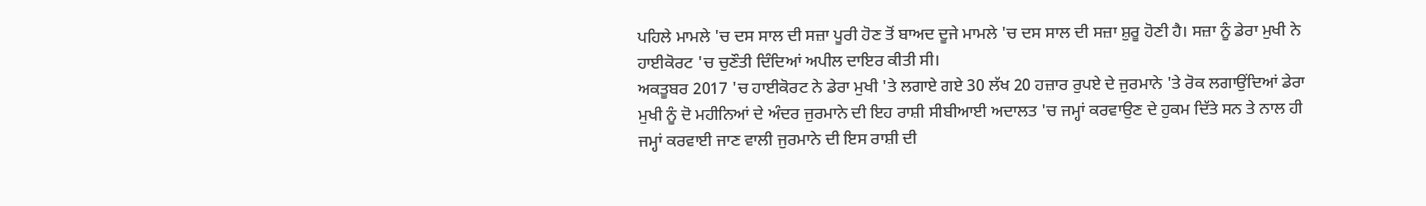ਪਹਿਲੇ ਮਾਮਲੇ 'ਚ ਦਸ ਸਾਲ ਦੀ ਸਜ਼ਾ ਪੂਰੀ ਹੋਣ ਤੋਂ ਬਾਅਦ ਦੂਜੇ ਮਾਮਲੇ 'ਚ ਦਸ ਸਾਲ ਦੀ ਸਜ਼ਾ ਸ਼ੁਰੂ ਹੋਣੀ ਹੈ। ਸਜ਼ਾ ਨੂੰ ਡੇਰਾ ਮੁਖੀ ਨੇ ਹਾਈਕੋਰਟ 'ਚ ਚੁਣੌਤੀ ਦਿੰਦਿਆਂ ਅਪੀਲ ਦਾਇਰ ਕੀਤੀ ਸੀ।
ਅਕਤੂਬਰ 2017 'ਚ ਹਾਈਕੋਰਟ ਨੇ ਡੇਰਾ ਮੁਖੀ 'ਤੇ ਲਗਾਏ ਗਏ 30 ਲੱਖ 20 ਹਜ਼ਾਰ ਰੁਪਏ ਦੇ ਜੁਰਮਾਨੇ 'ਤੇ ਰੋਕ ਲਗਾਉਂਦਿਆਂ ਡੇਰਾ ਮੁਖੀ ਨੂੰ ਦੋ ਮਹੀਨਿਆਂ ਦੇ ਅੰਦਰ ਜੁਰਮਾਨੇ ਦੀ ਇਹ ਰਾਸ਼ੀ ਸੀਬੀਆਈ ਅਦਾਲਤ 'ਚ ਜਮ੍ਹਾਂ ਕਰਵਾਉਣ ਦੇ ਹੁਕਮ ਦਿੱਤੇ ਸਨ ਤੇ ਨਾਲ ਹੀ ਜਮ੍ਹਾਂ ਕਰਵਾਈ ਜਾਣ ਵਾਲੀ ਜੁਰਮਾਨੇ ਦੀ ਇਸ ਰਾਸ਼ੀ ਦੀ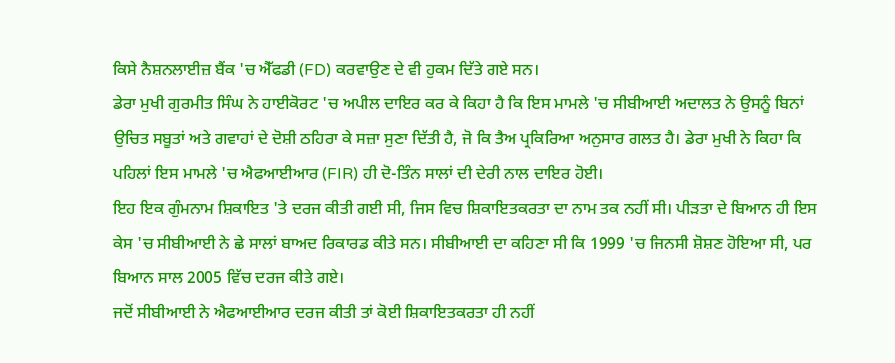ਕਿਸੇ ਨੈਸ਼ਨਲਾਈਜ਼ ਬੈਂਕ 'ਚ ਐੱਫਡੀ (FD) ਕਰਵਾਉਣ ਦੇ ਵੀ ਹੁਕਮ ਦਿੱਤੇ ਗਏ ਸਨ।
ਡੇਰਾ ਮੁਖੀ ਗੁਰਮੀਤ ਸਿੰਘ ਨੇ ਹਾਈਕੋਰਟ 'ਚ ਅਪੀਲ ਦਾਇਰ ਕਰ ਕੇ ਕਿਹਾ ਹੈ ਕਿ ਇਸ ਮਾਮਲੇ 'ਚ ਸੀਬੀਆਈ ਅਦਾਲਤ ਨੇ ਉਸਨੂੰ ਬਿਨਾਂ ਉਚਿਤ ਸਬੂਤਾਂ ਅਤੇ ਗਵਾਹਾਂ ਦੇ ਦੋਸ਼ੀ ਠਹਿਰਾ ਕੇ ਸਜ਼ਾ ਸੁਣਾ ਦਿੱਤੀ ਹੈ, ਜੋ ਕਿ ਤੈਅ ਪ੍ਰਕਿਰਿਆ ਅਨੁਸਾਰ ਗਲਤ ਹੈ। ਡੇਰਾ ਮੁਖੀ ਨੇ ਕਿਹਾ ਕਿ ਪਹਿਲਾਂ ਇਸ ਮਾਮਲੇ 'ਚ ਐਫਆਈਆਰ (FIR) ਹੀ ਦੋ-ਤਿੰਨ ਸਾਲਾਂ ਦੀ ਦੇਰੀ ਨਾਲ ਦਾਇਰ ਹੋਈ।
ਇਹ ਇਕ ਗੁੰਮਨਾਮ ਸ਼ਿਕਾਇਤ 'ਤੇ ਦਰਜ ਕੀਤੀ ਗਈ ਸੀ, ਜਿਸ ਵਿਚ ਸ਼ਿਕਾਇਤਕਰਤਾ ਦਾ ਨਾਮ ਤਕ ਨਹੀਂ ਸੀ। ਪੀੜਤਾ ਦੇ ਬਿਆਨ ਹੀ ਇਸ ਕੇਸ 'ਚ ਸੀਬੀਆਈ ਨੇ ਛੇ ਸਾਲਾਂ ਬਾਅਦ ਰਿਕਾਰਡ ਕੀਤੇ ਸਨ। ਸੀਬੀਆਈ ਦਾ ਕਹਿਣਾ ਸੀ ਕਿ 1999 'ਚ ਜਿਨਸੀ ਸ਼ੋਸ਼ਣ ਹੋਇਆ ਸੀ, ਪਰ ਬਿਆਨ ਸਾਲ 2005 ਵਿੱਚ ਦਰਜ ਕੀਤੇ ਗਏ।
ਜਦੋਂ ਸੀਬੀਆਈ ਨੇ ਐਫਆਈਆਰ ਦਰਜ ਕੀਤੀ ਤਾਂ ਕੋਈ ਸ਼ਿਕਾਇਤਕਰਤਾ ਹੀ ਨਹੀਂ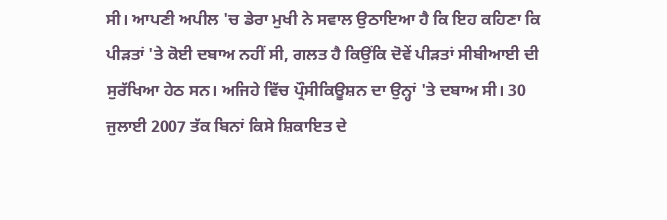ਸੀ। ਆਪਣੀ ਅਪੀਲ 'ਚ ਡੇਰਾ ਮੁਖੀ ਨੇ ਸਵਾਲ ਉਠਾਇਆ ਹੈ ਕਿ ਇਹ ਕਹਿਣਾ ਕਿ ਪੀੜਤਾਂ 'ਤੇ ਕੋਈ ਦਬਾਅ ਨਹੀਂ ਸੀ, ਗਲਤ ਹੈ ਕਿਉਂਕਿ ਦੋਵੇਂ ਪੀੜਤਾਂ ਸੀਬੀਆਈ ਦੀ ਸੁਰੱਖਿਆ ਹੇਠ ਸਨ। ਅਜਿਹੇ ਵਿੱਚ ਪ੍ਰੌਸੀਕਿਊਸ਼ਨ ਦਾ ਉਨ੍ਹਾਂ 'ਤੇ ਦਬਾਅ ਸੀ। 30 ਜੁਲਾਈ 2007 ਤੱਕ ਬਿਨਾਂ ਕਿਸੇ ਸ਼ਿਕਾਇਤ ਦੇ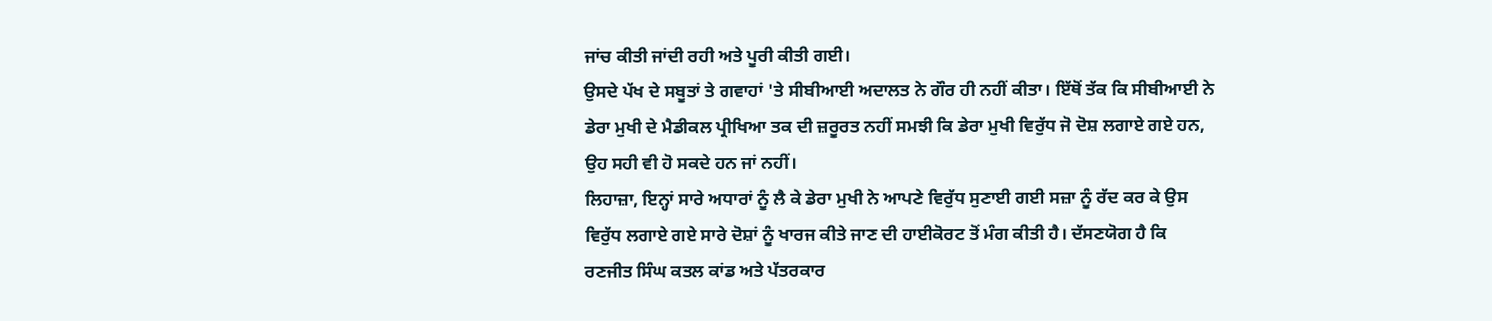ਜਾਂਚ ਕੀਤੀ ਜਾਂਦੀ ਰਹੀ ਅਤੇ ਪੂਰੀ ਕੀਤੀ ਗਈ।
ਉਸਦੇ ਪੱਖ ਦੇ ਸਬੂਤਾਂ ਤੇ ਗਵਾਹਾਂ 'ਤੇ ਸੀਬੀਆਈ ਅਦਾਲਤ ਨੇ ਗੌਰ ਹੀ ਨਹੀਂ ਕੀਤਾ। ਇੱਥੋਂ ਤੱਕ ਕਿ ਸੀਬੀਆਈ ਨੇ ਡੇਰਾ ਮੁਖੀ ਦੇ ਮੈਡੀਕਲ ਪ੍ਰੀਖਿਆ ਤਕ ਦੀ ਜ਼ਰੂਰਤ ਨਹੀਂ ਸਮਝੀ ਕਿ ਡੇਰਾ ਮੁਖੀ ਵਿਰੁੱਧ ਜੋ ਦੋਸ਼ ਲਗਾਏ ਗਏ ਹਨ, ਉਹ ਸਹੀ ਵੀ ਹੋ ਸਕਦੇ ਹਨ ਜਾਂ ਨਹੀਂ।
ਲਿਹਾਜ਼ਾ, ਇਨ੍ਹਾਂ ਸਾਰੇ ਅਧਾਰਾਂ ਨੂੰ ਲੈ ਕੇ ਡੇਰਾ ਮੁਖੀ ਨੇ ਆਪਣੇ ਵਿਰੁੱਧ ਸੁਣਾਈ ਗਈ ਸਜ਼ਾ ਨੂੰ ਰੱਦ ਕਰ ਕੇ ਉਸ ਵਿਰੁੱਧ ਲਗਾਏ ਗਏ ਸਾਰੇ ਦੋਸ਼ਾਂ ਨੂੰ ਖਾਰਜ ਕੀਤੇ ਜਾਣ ਦੀ ਹਾਈਕੋਰਟ ਤੋਂ ਮੰਗ ਕੀਤੀ ਹੈ। ਦੱਸਣਯੋਗ ਹੈ ਕਿ ਰਣਜੀਤ ਸਿੰਘ ਕਤਲ ਕਾਂਡ ਅਤੇ ਪੱਤਰਕਾਰ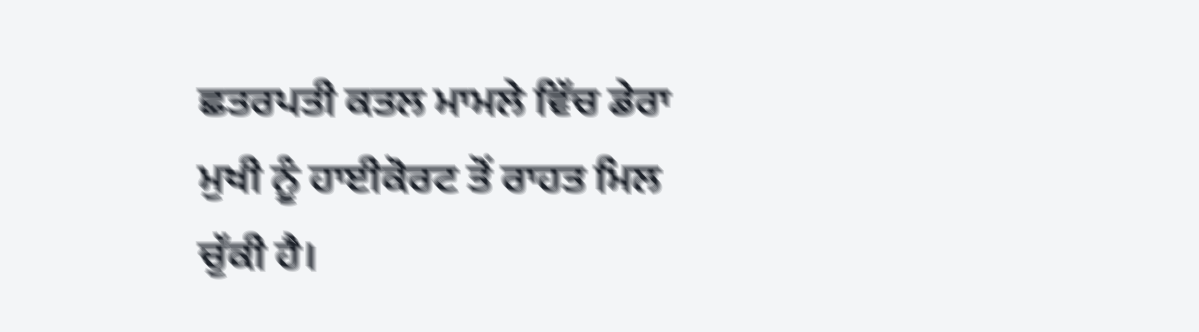ਛਤਰਪਤੀ ਕਤਲ ਮਾਮਲੇ ਵਿੱਚ ਡੇਰਾ ਮੁਖੀ ਨੂੰ ਹਾਈਕੋਰਟ ਤੋਂ ਰਾਹਤ ਮਿਲ ਚੁੱਕੀ ਹੈ।